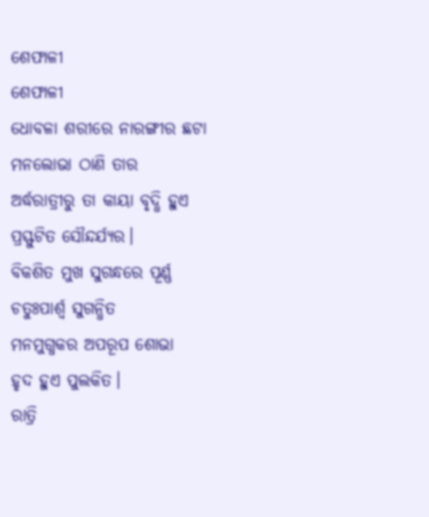ଶେଫାଳୀ
ଶେଫାଳୀ
ଧୋବଳା ଶରୀରେ ନାରଙ୍ଗୀର ଛଟା
ମନଲୋଭା ଠାଣି ତାର
ଅର୍ଦ୍ଧରାତ୍ରୀରୁ ତା କାୟା ବୃଦ୍ଧି ହୁଏ
ପ୍ରସ୍ଫୁଟିତ ସୌନ୍ଦର୍ଯ୍ୟର।
ବିକଶିତ ମୁଖ ସୁଗନ୍ଧରେ ପୂର୍ଣ୍ଣ
ଚତୁଃପାର୍ଶ୍ବ ସୁଗନ୍ଧିତ
ମନମୁଗ୍ଧକର ଅପରୂପ ଶୋଭା
ହୃଦ ହୁଏ ପୁଲକିତ।
ରାତ୍ରି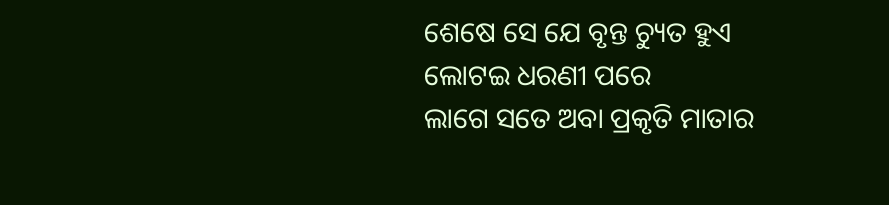ଶେଷେ ସେ ଯେ ବୃନ୍ତ ଚ୍ୟୁତ ହୁଏ
ଲୋଟଇ ଧରଣୀ ପରେ
ଲାଗେ ସତେ ଅବା ପ୍ରକୃତି ମାତାର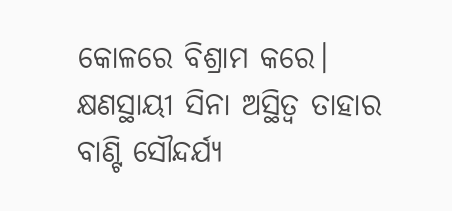କୋଳରେ ବିଶ୍ରାମ କରେ।
କ୍ଷଣସ୍ଥାୟୀ ସିନା ଅସ୍ଥିତ୍ବ ତାହାର
ବାଣ୍ଟି ସୌନ୍ଦର୍ଯ୍ୟ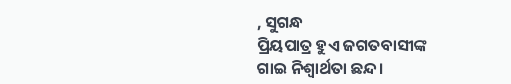, ସୁଗନ୍ଧ
ପ୍ରିୟପାତ୍ର ହୁଏ ଜଗତବାସୀଙ୍କ
ଗାଇ ନିଶ୍ବାର୍ଥତା ଛନ୍ଦ।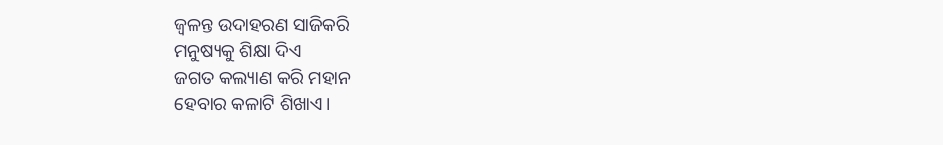ଜ୍ବଳନ୍ତ ଉଦାହରଣ ସାଜିକରି
ମନୁଷ୍ୟକୁ ଶିକ୍ଷା ଦିଏ
ଜଗତ କଲ୍ୟାଣ କରି ମହାନ
ହେବାର କଳାଟି ଶିଖାଏ।